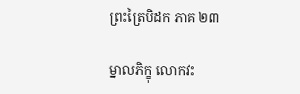ព្រះត្រៃបិដក ភាគ ២៣

ម្នាលភិក្ខុ លោកវះ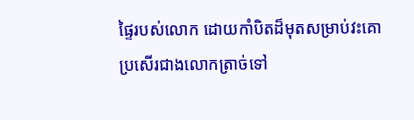ផ្ទៃរបស់លោក ដោយកាំបិតដ៏មុតសម្រាប់វះគោ ប្រសើរជាងលោកត្រាច់ទៅ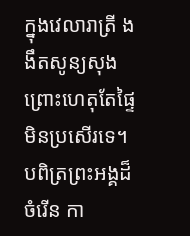ក្នុងវេលារាត្រី ងងឹតសូន្យសុង ព្រោះហេតុតែផ្ទៃ មិនប្រសើរទេ។ បពិត្រព្រះអង្គដ៏ចំរើន កា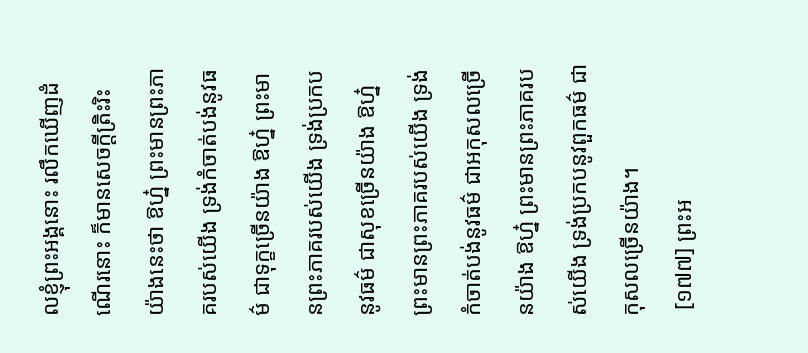លខ្ញុំព្រះអង្គនោះ រលឹកឃើញដំណើរនោះ ក៏មានសេចក្តីត្រិះរិះ យ៉ាងនេះថា ឱហ្ន៎ ព្រះមានព្រះភាគរបស់យើង ទ្រង់កំចាត់បង់នូវធម៌ ជាទុក្ខច្រើនយ៉ាង ឱហ្ន៎ ព្រះមានព្រះភាគរបស់យើង ទ្រង់ប្រកបនូវធម៌ ជាសុខច្រើនយ៉ាង ឱហ្ន៎ ព្រះមានព្រះភាគរបស់យើង ទ្រង់កំចាត់បង់នូវធម៌ ជាអកុសលច្រើនយ៉ាង ឱហ្ន៎ ព្រះមានព្រះភាគរបស់យើង ទ្រង់ប្រកបនូវពួកធម៌ ជាកុសលច្រើនយ៉ាង។
 [១៧៧] ព្រះអ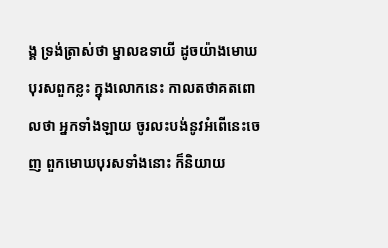ង្គ ទ្រង់ត្រាស់ថា ម្នាលឧទាយី ដូចយ៉ាងមោឃបុរសពួកខ្លះ ក្នុងលោកនេះ កាលតថាគតពោលថា អ្នកទាំងឡាយ ចូរលះបង់នូវអំពើនេះចេញ ពួកមោឃបុរសទាំងនោះ ក៏និយាយ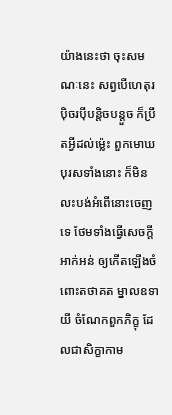យ៉ាងនេះថា ចុះសមណៈនេះ សព្វបើហេតុរប៉ិចរប៉ីបន្តិចបន្តួច ក៏ប្រឹតអ្វីដល់ម្ល៉េះ ពួកមោឃបុរសទាំងនោះ ក៏មិនលះបង់អំពើនោះចេញទេ ថែមទាំងធ្វើសេចក្តីអាក់អន់ ឲ្យកើតឡើងចំពោះតថាគត ម្នាលឧទាយី ចំណែកពួកភិក្ខុ ដែលជាសិក្ខាកាម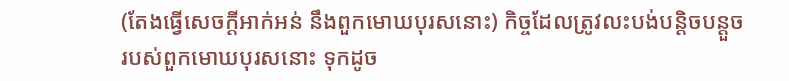(តែងធ្វើសេចក្តីអាក់អន់ នឹងពួកមោឃបុរសនោះ) កិច្ចដែលត្រូវលះបង់បន្តិចបន្តួច របស់ពួកមោឃបុរសនោះ ទុកដូច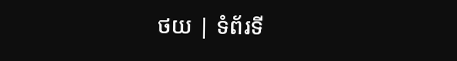ថយ | ទំព័រទី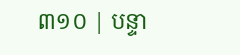៣១០ | បន្ទា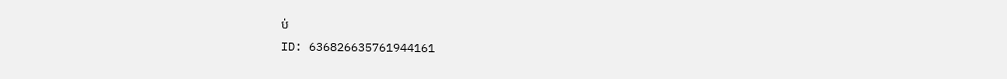ប់
ID: 636826635761944161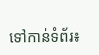ទៅកាន់ទំព័រ៖